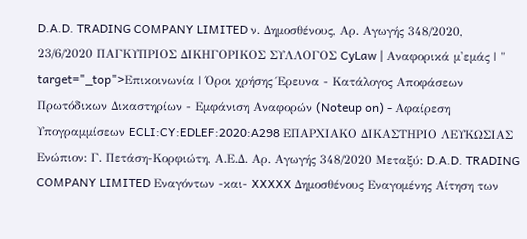D.A.D. TRADING COMPANY LIMITED ν. Δημοσθένους, Αρ. Αγωγής 348/2020, 23/6/2020 ΠΑΓΚΥΠΡΙΟΣ ΔΙΚΗΓΟΡΙΚΟΣ ΣΥΛΛΟΓΟΣ CyLaw | Αναφορικά μ'εμάς | " target="_top">Επικοινωνία | Όροι χρήσης Έρευνα - Κατάλογος Αποφάσεων Πρωτόδικων Δικαστηρίων - Εμφάνιση Αναφορών (Noteup on) - Αφαίρεση Υπογραμμίσεων ECLI:CY:EDLEF:2020:A298 ΕΠΑΡΧΙΑΚΟ ΔΙΚΑΣΤΗΡΙΟ ΛΕΥΚΩΣΙΑΣ Ενώπιον: Γ. Πετάση-Κορφιώτη, Α.Ε.Δ. Αρ. Αγωγής 348/2020 Μεταξύ: D.A.D. TRADING COMPANY LIMITED Εναγόντων -και- XXXXX Δημοσθένους Εναγομένης Αίτηση των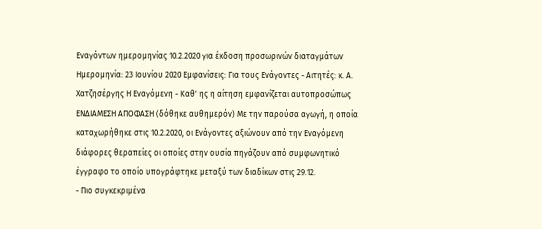Εναγόντων ημερομηνίας 10.2.2020 για έκδοση προσωρινών διαταγμάτων Ημερομηνία: 23 Ιουνίου 2020 Εμφανίσεις: Για τους Ενάγοντες - Αιτητές: κ. Α. Χατζησέργης Η Εναγόμενη - Καθ' ης η αίτηση εμφανίζεται αυτοπροσώπως ΕΝΔΙΑΜΕΣΗ ΑΠΟΦΑΣΗ (δόθηκε αυθημερόν) Με την παρούσα αγωγή, η οποία καταχωρήθηκε στις 10.2.2020, οι Ενάγοντες αξιώνουν από την Εναγόμενη διάφορες θεραπείες οι οποίες στην ουσία πηγάζουν από συμφωνητικό έγγραφο το οποίο υπογράφτηκε μεταξύ των διαδίκων στις 29.12.
- Πιο συγκεκριμένα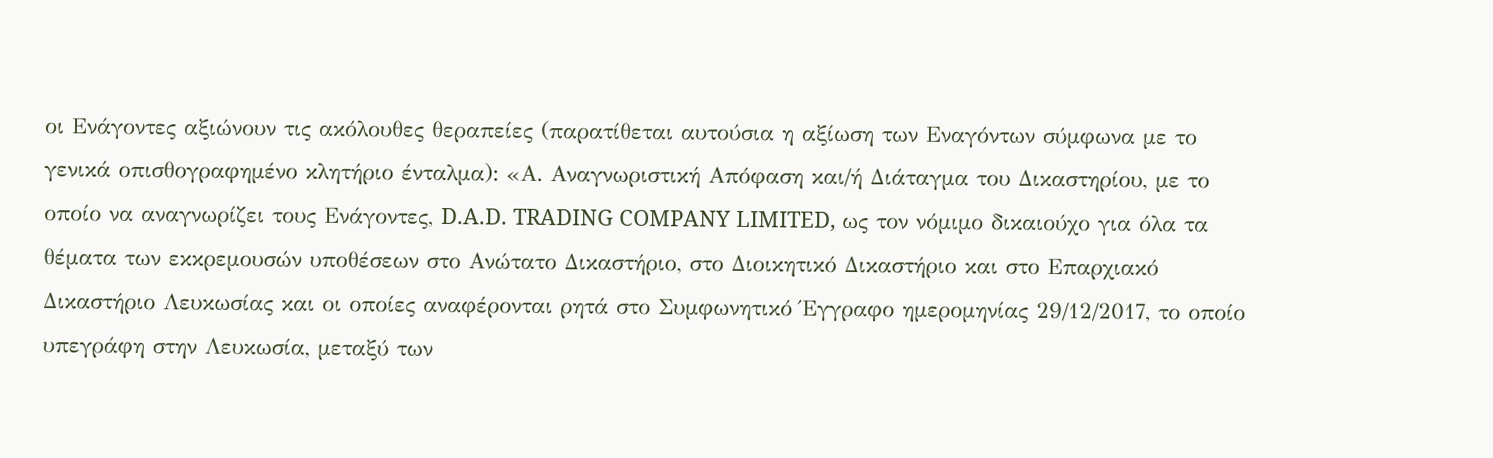οι Ενάγοντες αξιώνουν τις ακόλουθες θεραπείες (παρατίθεται αυτούσια η αξίωση των Εναγόντων σύμφωνα με το γενικά οπισθογραφημένο κλητήριο ένταλμα): «Α. Αναγνωριστική Απόφαση και/ή Διάταγμα του Δικαστηρίου, με το οποίο να αναγνωρίζει τους Ενάγοντες, D.A.D. TRADING COMPANY LIMITED, ως τον νόμιμο δικαιούχο για όλα τα θέματα των εκκρεμουσών υποθέσεων στο Ανώτατο Δικαστήριο, στο Διοικητικό Δικαστήριο και στο Επαρχιακό Δικαστήριο Λευκωσίας και οι οποίες αναφέρονται ρητά στο Συμφωνητικό Έγγραφο ημερομηνίας 29/12/2017, το οποίο υπεγράφη στην Λευκωσία, μεταξύ των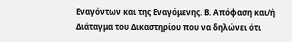Εναγόντων και της Εναγόμενης. Β. Απόφαση και/ή Διάταγμα του Δικαστηρίου που να δηλώνει ότι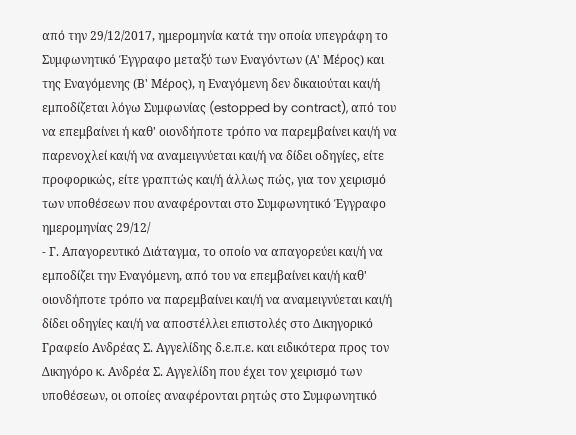από την 29/12/2017, ημερομηνία κατά την οποία υπεγράφη το Συμφωνητικό Έγγραφο μεταξύ των Εναγόντων (Α' Μέρος) και της Εναγόμενης (Β' Μέρος), η Εναγόμενη δεν δικαιούται και/ή εμποδίζεται λόγω Συμφωνίας (estopped by contract), από του να επεμβαίνει ή καθ' οιονδήποτε τρόπο να παρεμβαίνει και/ή να παρενοχλεί και/ή να αναμειγνύεται και/ή να δίδει οδηγίες, είτε προφορικώς, είτε γραπτώς και/ή άλλως πώς, για τον χειρισμό των υποθέσεων που αναφέρονται στο Συμφωνητικό Έγγραφο ημερομηνίας 29/12/
- Γ. Απαγορευτικό Διάταγμα, το οποίο να απαγορεύει και/ή να εμποδίζει την Εναγόμενη, από του να επεμβαίνει και/ή καθ' οιονδήποτε τρόπο να παρεμβαίνει και/ή να αναμειγνύεται και/ή δίδει οδηγίες και/ή να αποστέλλει επιστολές στο Δικηγορικό Γραφείο Ανδρέας Σ. Αγγελίδης δ.ε.π.ε. και ειδικότερα προς τον Δικηγόρο κ. Ανδρέα Σ. Αγγελίδη που έχει τον χειρισμό των υποθέσεων, οι οποίες αναφέρονται ρητώς στο Συμφωνητικό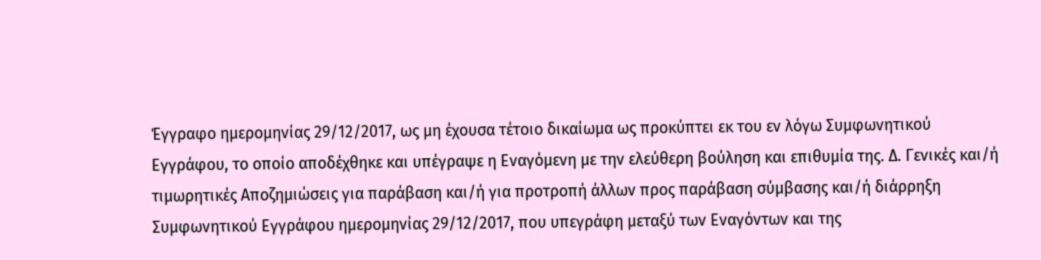Έγγραφο ημερομηνίας 29/12/2017, ως μη έχουσα τέτοιο δικαίωμα ως προκύπτει εκ του εν λόγω Συμφωνητικού Εγγράφου, το οποίο αποδέχθηκε και υπέγραψε η Εναγόμενη με την ελεύθερη βούληση και επιθυμία της. Δ. Γενικές και/ή τιμωρητικές Αποζημιώσεις για παράβαση και/ή για προτροπή άλλων προς παράβαση σύμβασης και/ή διάρρηξη Συμφωνητικού Εγγράφου ημερομηνίας 29/12/2017, που υπεγράφη μεταξύ των Εναγόντων και της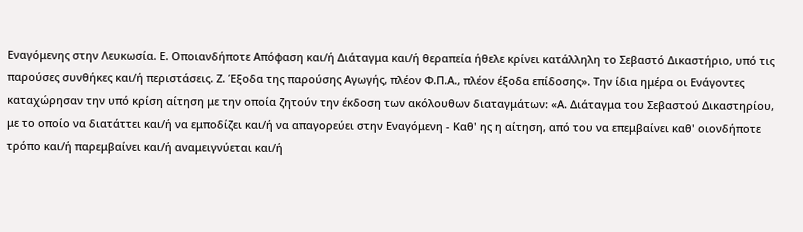Εναγόμενης στην Λευκωσία. Ε. Οποιανδήποτε Απόφαση και/ή Διάταγμα και/ή θεραπεία ήθελε κρίνει κατάλληλη το Σεβαστό Δικαστήριο, υπό τις παρούσες συνθήκες και/ή περιστάσεις. Ζ. Έξοδα της παρούσης Αγωγής, πλέον Φ.Π.Α., πλέον έξοδα επίδοσης». Την ίδια ημέρα οι Ενάγοντες καταχώρησαν την υπό κρίση αίτηση με την οποία ζητούν την έκδοση των ακόλουθων διαταγμάτων: «Α. Διάταγμα του Σεβαστού Δικαστηρίου, με το οποίο να διατάττει και/ή να εμποδίζει και/ή να απαγορεύει στην Εναγόμενη - Καθ' ης η αίτηση, από του να επεμβαίνει καθ' οιονδήποτε τρόπο και/ή παρεμβαίνει και/ή αναμειγνύεται και/ή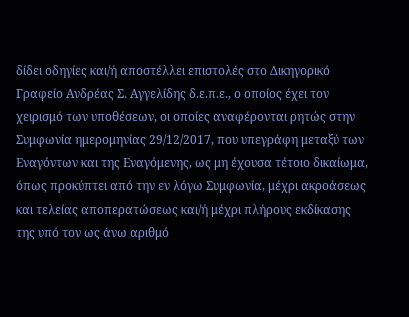δίδει οδηγίες και/ή αποστέλλει επιστολές στο Δικηγορικό Γραφείο Ανδρέας Σ. Αγγελίδης δ.ε.π.ε., ο οποίος έχει τον χειρισμό των υποθέσεων, οι οποίες αναφέρονται ρητώς στην Συμφωνία ημερομηνίας 29/12/2017, που υπεγράφη μεταξύ των Εναγόντων και της Εναγόμενης, ως μη έχουσα τέτοιο δικαίωμα, όπως προκύπτει από την εν λόγω Συμφωνία, μέχρι ακροάσεως και τελείας αποπερατώσεως και/ή μέχρι πλήρους εκδίκασης της υπό τον ως άνω αριθμό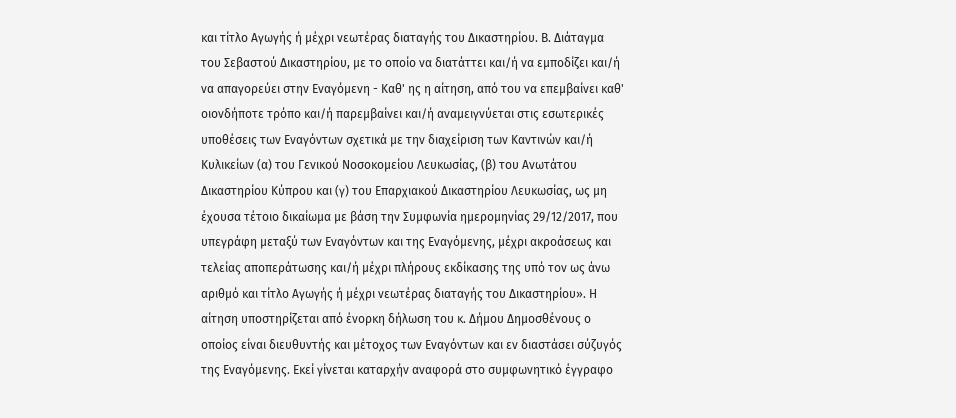και τίτλο Αγωγής ή μέχρι νεωτέρας διαταγής του Δικαστηρίου. Β. Διάταγμα του Σεβαστού Δικαστηρίου, με το οποίο να διατάττει και/ή να εμποδίζει και/ή να απαγορεύει στην Εναγόμενη - Καθ' ης η αίτηση, από του να επεμβαίνει καθ' οιονδήποτε τρόπο και/ή παρεμβαίνει και/ή αναμειγνύεται στις εσωτερικές υποθέσεις των Εναγόντων σχετικά με την διαχείριση των Καντινών και/ή Κυλικείων (α) του Γενικού Νοσοκομείου Λευκωσίας, (β) του Ανωτάτου Δικαστηρίου Κύπρου και (γ) του Επαρχιακού Δικαστηρίου Λευκωσίας, ως μη έχουσα τέτοιο δικαίωμα με βάση την Συμφωνία ημερομηνίας 29/12/2017, που υπεγράφη μεταξύ των Εναγόντων και της Εναγόμενης, μέχρι ακροάσεως και τελείας αποπεράτωσης και/ή μέχρι πλήρους εκδίκασης της υπό τον ως άνω αριθμό και τίτλο Αγωγής ή μέχρι νεωτέρας διαταγής του Δικαστηρίου». Η αίτηση υποστηρίζεται από ένορκη δήλωση του κ. Δήμου Δημοσθένους ο οποίος είναι διευθυντής και μέτοχος των Εναγόντων και εν διαστάσει σύζυγός της Εναγόμενης. Εκεί γίνεται καταρχήν αναφορά στο συμφωνητικό έγγραφο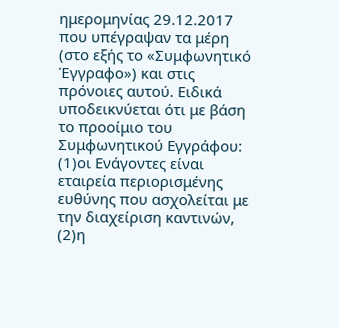ημερομηνίας 29.12.2017 που υπέγραψαν τα μέρη (στο εξής το «Συμφωνητικό Έγγραφο») και στις πρόνοιες αυτού. Ειδικά υποδεικνύεται ότι με βάση το προοίμιο του Συμφωνητικού Εγγράφου:
(1)οι Ενάγοντες είναι εταιρεία περιορισμένης ευθύνης που ασχολείται με την διαχείριση καντινών,
(2)η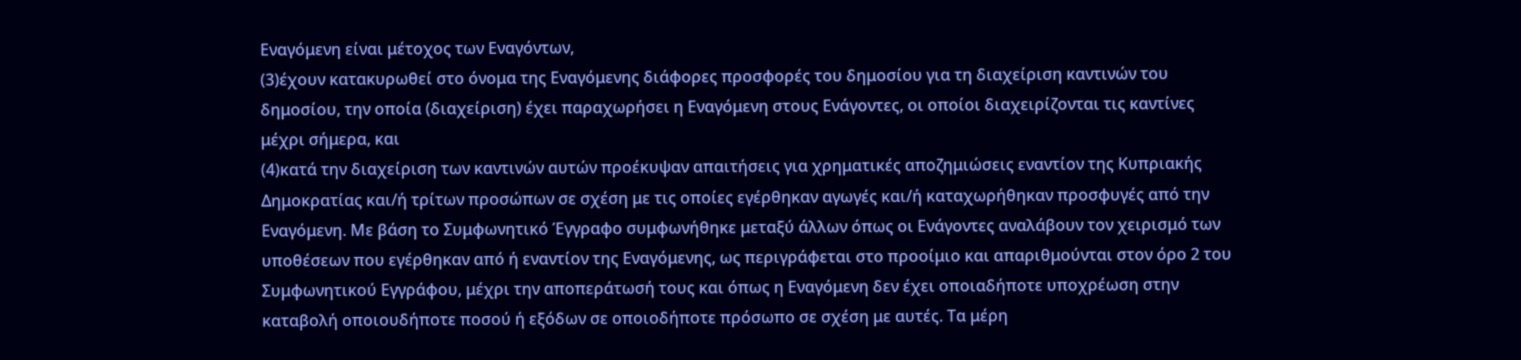Εναγόμενη είναι μέτοχος των Εναγόντων,
(3)έχουν κατακυρωθεί στο όνομα της Εναγόμενης διάφορες προσφορές του δημοσίου για τη διαχείριση καντινών του δημοσίου, την οποία (διαχείριση) έχει παραχωρήσει η Εναγόμενη στους Ενάγοντες, οι οποίοι διαχειρίζονται τις καντίνες μέχρι σήμερα, και
(4)κατά την διαχείριση των καντινών αυτών προέκυψαν απαιτήσεις για χρηματικές αποζημιώσεις εναντίον της Κυπριακής Δημοκρατίας και/ή τρίτων προσώπων σε σχέση με τις οποίες εγέρθηκαν αγωγές και/ή καταχωρήθηκαν προσφυγές από την Εναγόμενη. Με βάση το Συμφωνητικό Έγγραφο συμφωνήθηκε μεταξύ άλλων όπως οι Ενάγοντες αναλάβουν τον χειρισμό των υποθέσεων που εγέρθηκαν από ή εναντίον της Εναγόμενης, ως περιγράφεται στο προοίμιο και απαριθμούνται στον όρο 2 του Συμφωνητικού Εγγράφου, μέχρι την αποπεράτωσή τους και όπως η Εναγόμενη δεν έχει οποιαδήποτε υποχρέωση στην καταβολή οποιουδήποτε ποσού ή εξόδων σε οποιοδήποτε πρόσωπο σε σχέση με αυτές. Τα μέρη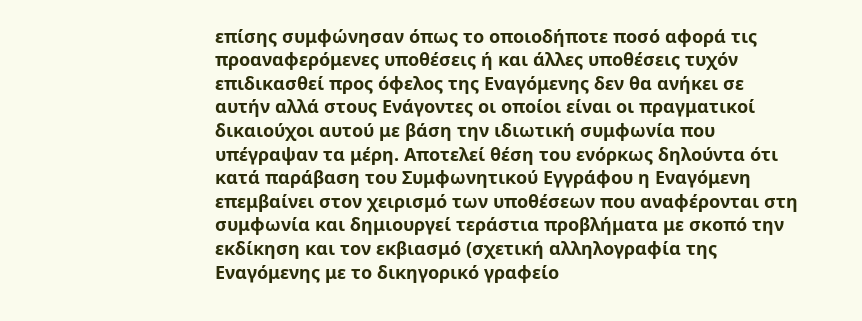επίσης συμφώνησαν όπως το οποιοδήποτε ποσό αφορά τις προαναφερόμενες υποθέσεις ή και άλλες υποθέσεις τυχόν επιδικασθεί προς όφελος της Εναγόμενης δεν θα ανήκει σε αυτήν αλλά στους Ενάγοντες οι οποίοι είναι οι πραγματικοί δικαιούχοι αυτού με βάση την ιδιωτική συμφωνία που υπέγραψαν τα μέρη. Αποτελεί θέση του ενόρκως δηλούντα ότι κατά παράβαση του Συμφωνητικού Εγγράφου η Εναγόμενη επεμβαίνει στον χειρισμό των υποθέσεων που αναφέρονται στη συμφωνία και δημιουργεί τεράστια προβλήματα με σκοπό την εκδίκηση και τον εκβιασμό (σχετική αλληλογραφία της Εναγόμενης με το δικηγορικό γραφείο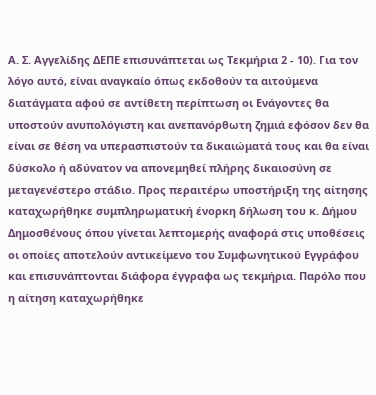Α. Σ. Αγγελίδης ΔΕΠΕ επισυνάπτεται ως Τεκμήρια 2 - 10). Για τον λόγο αυτό, είναι αναγκαίο όπως εκδοθούν τα αιτούμενα διατάγματα αφού σε αντίθετη περίπτωση οι Ενάγοντες θα υποστούν ανυπολόγιστη και ανεπανόρθωτη ζημιά εφόσον δεν θα είναι σε θέση να υπερασπιστούν τα δικαιώματά τους και θα είναι δύσκολο ή αδύνατον να απονεμηθεί πλήρης δικαιοσύνη σε μεταγενέστερο στάδιο. Προς περαιτέρω υποστήριξη της αίτησης καταχωρήθηκε συμπληρωματική ένορκη δήλωση του κ. Δήμου Δημοσθένους όπου γίνεται λεπτομερής αναφορά στις υποθέσεις οι οποίες αποτελούν αντικείμενο του Συμφωνητικού Εγγράφου και επισυνάπτονται διάφορα έγγραφα ως τεκμήρια. Παρόλο που η αίτηση καταχωρήθηκε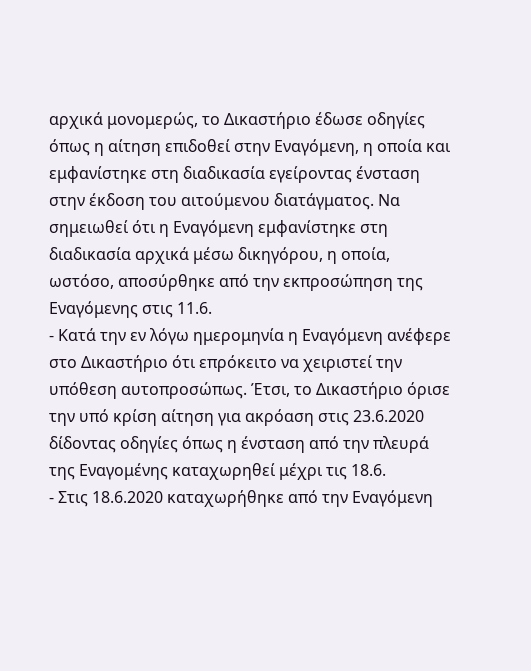αρχικά μονομερώς, το Δικαστήριο έδωσε οδηγίες όπως η αίτηση επιδοθεί στην Εναγόμενη, η οποία και εμφανίστηκε στη διαδικασία εγείροντας ένσταση στην έκδοση του αιτούμενου διατάγματος. Να σημειωθεί ότι η Εναγόμενη εμφανίστηκε στη διαδικασία αρχικά μέσω δικηγόρου, η οποία, ωστόσο, αποσύρθηκε από την εκπροσώπηση της Εναγόμενης στις 11.6.
- Κατά την εν λόγω ημερομηνία η Εναγόμενη ανέφερε στο Δικαστήριο ότι επρόκειτο να χειριστεί την υπόθεση αυτοπροσώπως. Έτσι, το Δικαστήριο όρισε την υπό κρίση αίτηση για ακρόαση στις 23.6.2020 δίδοντας οδηγίες όπως η ένσταση από την πλευρά της Εναγομένης καταχωρηθεί μέχρι τις 18.6.
- Στις 18.6.2020 καταχωρήθηκε από την Εναγόμενη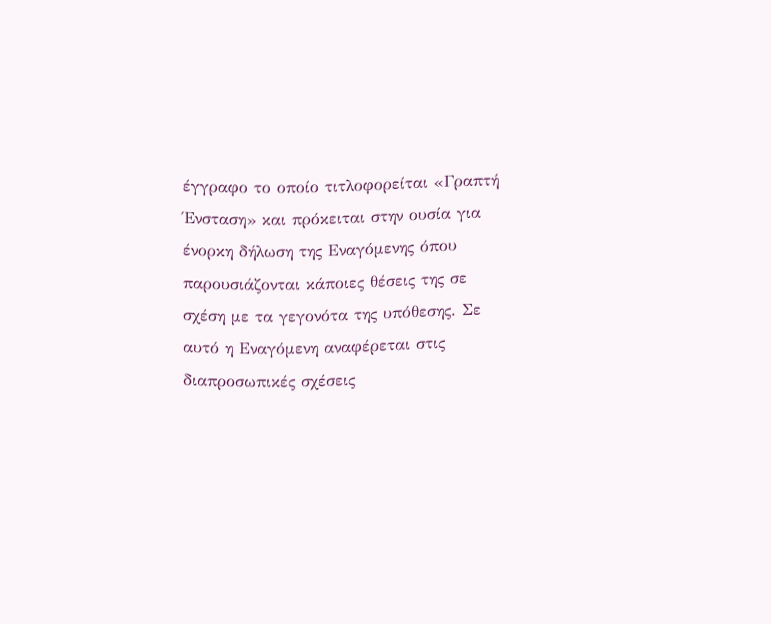έγγραφο το οποίο τιτλοφορείται «Γραπτή Ένσταση» και πρόκειται στην ουσία για ένορκη δήλωση της Εναγόμενης όπου παρουσιάζονται κάποιες θέσεις της σε σχέση με τα γεγονότα της υπόθεσης. Σε αυτό η Εναγόμενη αναφέρεται στις διαπροσωπικές σχέσεις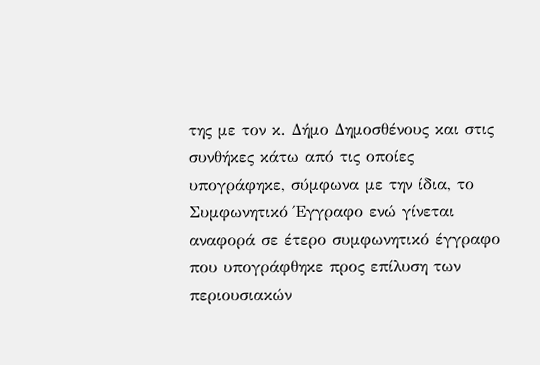της με τον κ. Δήμο Δημοσθένους και στις συνθήκες κάτω από τις οποίες υπογράφηκε, σύμφωνα με την ίδια, το Συμφωνητικό Έγγραφο ενώ γίνεται αναφορά σε έτερο συμφωνητικό έγγραφο που υπογράφθηκε προς επίλυση των περιουσιακών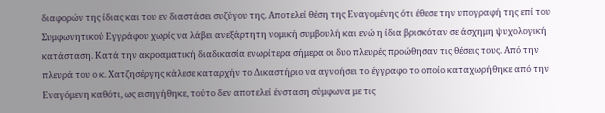διαφορών της ίδιας και του εν διαστάσει συζύγου της. Αποτελεί θέση της Εναγομένης ότι έθεσε την υπογραφή της επί του Συμφωνητικού Εγγράφου χωρίς να λάβει ανεξάρτητη νομική συμβουλή και ενώ η ίδια βρισκόταν σε άσχημη ψυχολογική κατάσταση. Κατά την ακροαματική διαδικασία ενωρίτερα σήμερα οι δυο πλευρές προώθησαν τις θέσεις τους. Από την πλευρά του ο κ. Χατζησέργης κάλεσε καταρχήν το Δικαστήριο να αγνοήσει το έγγραφο το οποίο καταχωρήθηκε από την Εναγόμενη καθότι, ως εισηγήθηκε, τούτο δεν αποτελεί ένσταση σύμφωνα με τις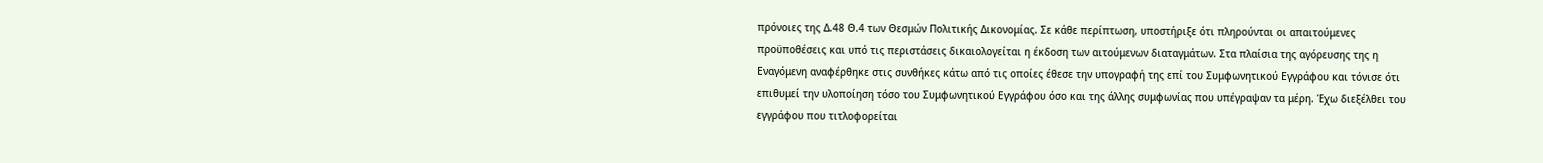πρόνοιες της Δ.48 Θ.4 των Θεσμών Πολιτικής Δικονομίας. Σε κάθε περίπτωση, υποστήριξε ότι πληρούνται οι απαιτούμενες προϋποθέσεις και υπό τις περιστάσεις δικαιολογείται η έκδοση των αιτούμενων διαταγμάτων. Στα πλαίσια της αγόρευσης της η Εναγόμενη αναφέρθηκε στις συνθήκες κάτω από τις οποίες έθεσε την υπογραφή της επί του Συμφωνητικού Εγγράφου και τόνισε ότι επιθυμεί την υλοποίηση τόσο του Συμφωνητικού Εγγράφου όσο και της άλλης συμφωνίας που υπέγραψαν τα μέρη. Έχω διεξέλθει του εγγράφου που τιτλοφορείται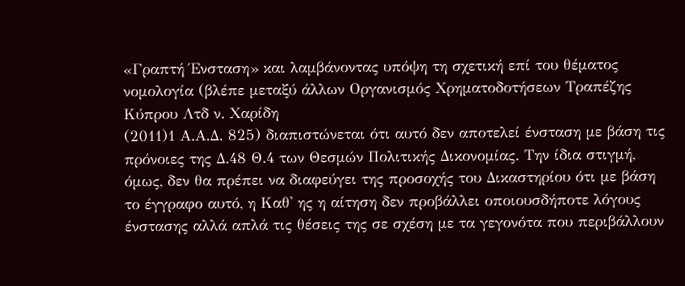«Γραπτή Ένσταση» και λαμβάνοντας υπόψη τη σχετική επί του θέματος νομολογία (βλέπε μεταξύ άλλων Οργανισμός Χρηματοδοτήσεων Τραπέζης Κύπρου Λτδ ν. Χαρίδη
(2011)1 Α.Α.Δ. 825) διαπιστώνεται ότι αυτό δεν αποτελεί ένσταση με βάση τις πρόνοιες της Δ.48 Θ.4 των Θεσμών Πολιτικής Δικονομίας. Την ίδια στιγμή, όμως, δεν θα πρέπει να διαφεύγει της προσοχής του Δικαστηρίου ότι με βάση το έγγραφο αυτό, η Καθ' ης η αίτηση δεν προβάλλει οποιουσδήποτε λόγους ένστασης αλλά απλά τις θέσεις της σε σχέση με τα γεγονότα που περιβάλλουν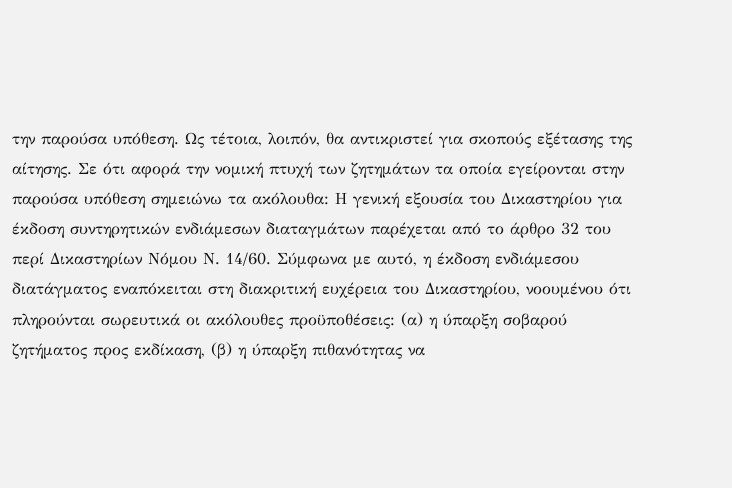την παρούσα υπόθεση. Ως τέτοια, λοιπόν, θα αντικριστεί για σκοπούς εξέτασης της αίτησης. Σε ότι αφορά την νομική πτυχή των ζητημάτων τα οποία εγείρονται στην παρούσα υπόθεση σημειώνω τα ακόλουθα: Η γενική εξουσία του Δικαστηρίου για έκδοση συντηρητικών ενδιάμεσων διαταγμάτων παρέχεται από το άρθρο 32 του περί Δικαστηρίων Νόμου Ν. 14/60. Σύμφωνα με αυτό, η έκδοση ενδιάμεσου διατάγματος εναπόκειται στη διακριτική ευχέρεια του Δικαστηρίου, νοουμένου ότι πληρούνται σωρευτικά οι ακόλουθες προϋποθέσεις: (α) η ύπαρξη σοβαρού ζητήματος προς εκδίκαση, (β) η ύπαρξη πιθανότητας να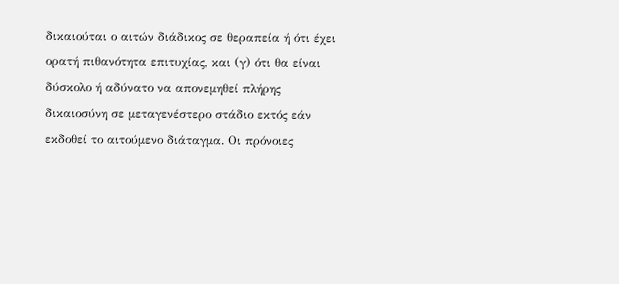δικαιούται ο αιτών διάδικος σε θεραπεία ή ότι έχει ορατή πιθανότητα επιτυχίας, και (γ) ότι θα είναι δύσκολο ή αδύνατο να απονεμηθεί πλήρης δικαιοσύνη σε μεταγενέστερο στάδιο εκτός εάν εκδοθεί το αιτούμενο διάταγμα. Οι πρόνοιες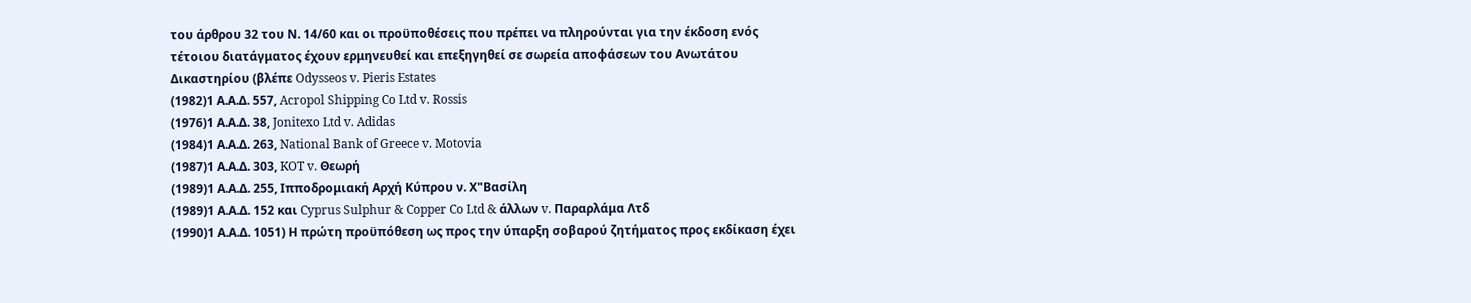του άρθρου 32 του Ν. 14/60 και οι προϋποθέσεις που πρέπει να πληρούνται για την έκδοση ενός τέτοιου διατάγματος έχουν ερμηνευθεί και επεξηγηθεί σε σωρεία αποφάσεων του Ανωτάτου Δικαστηρίου (βλέπε Odysseos v. Pieris Estates
(1982)1 Α.Α.Δ. 557, Acropol Shipping Co Ltd v. Rossis
(1976)1 Α.Α.Δ. 38, Jonitexo Ltd v. Adidas
(1984)1 Α.Α.Δ. 263, National Bank of Greece v. Motovia
(1987)1 Α.Α.Δ. 303, KOT v. Θεωρή
(1989)1 Α.Α.Δ. 255, Ιπποδρομιακή Αρχή Κύπρου ν. Χ"Βασίλη
(1989)1 Α.Α.Δ. 152 και Cyprus Sulphur & Copper Co Ltd & άλλων v. Παραρλάμα Λτδ
(1990)1 Α.Α.Δ. 1051) Η πρώτη προϋπόθεση ως προς την ύπαρξη σοβαρού ζητήματος προς εκδίκαση έχει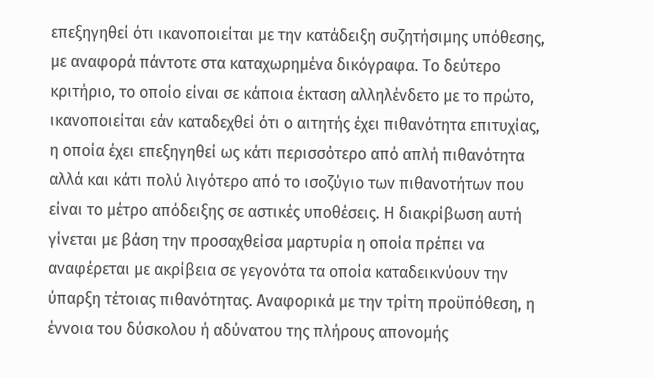επεξηγηθεί ότι ικανοποιείται με την κατάδειξη συζητήσιμης υπόθεσης, με αναφορά πάντοτε στα καταχωρημένα δικόγραφα. Το δεύτερο κριτήριο, το οποίο είναι σε κάποια έκταση αλληλένδετο με το πρώτο, ικανοποιείται εάν καταδεχθεί ότι ο αιτητής έχει πιθανότητα επιτυχίας, η οποία έχει επεξηγηθεί ως κάτι περισσότερο από απλή πιθανότητα αλλά και κάτι πολύ λιγότερο από το ισοζύγιο των πιθανοτήτων που είναι το μέτρο απόδειξης σε αστικές υποθέσεις. Η διακρίβωση αυτή γίνεται με βάση την προσαχθείσα μαρτυρία η οποία πρέπει να αναφέρεται με ακρίβεια σε γεγονότα τα οποία καταδεικνύουν την ύπαρξη τέτοιας πιθανότητας. Αναφορικά με την τρίτη προϋπόθεση, η έννοια του δύσκολου ή αδύνατου της πλήρους απονομής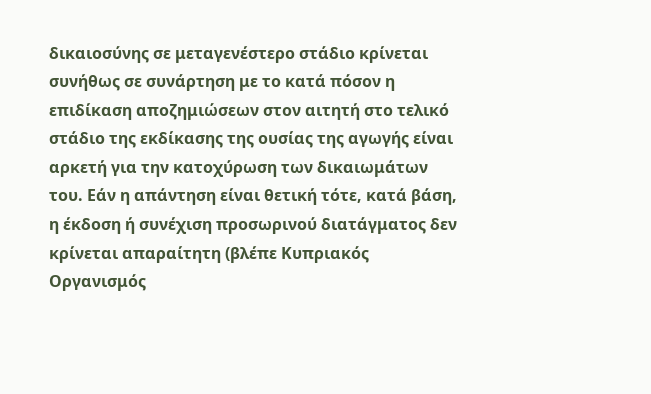δικαιοσύνης σε μεταγενέστερο στάδιο κρίνεται συνήθως σε συνάρτηση με το κατά πόσον η επιδίκαση αποζημιώσεων στον αιτητή στο τελικό στάδιο της εκδίκασης της ουσίας της αγωγής είναι αρκετή για την κατοχύρωση των δικαιωμάτων του. Εάν η απάντηση είναι θετική τότε, κατά βάση, η έκδοση ή συνέχιση προσωρινού διατάγματος δεν κρίνεται απαραίτητη (βλέπε Κυπριακός Οργανισμός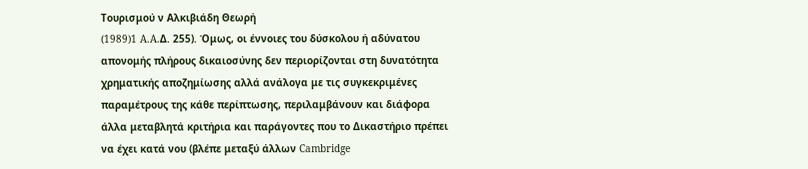Τουρισμού ν Αλκιβιάδη Θεωρή
(1989)1 A.A.Δ. 255). Όμως, οι έννοιες του δύσκολου ή αδύνατου απονομής πλήρους δικαιοσύνης δεν περιορίζονται στη δυνατότητα χρηματικής αποζημίωσης αλλά ανάλογα με τις συγκεκριμένες παραμέτρους της κάθε περίπτωσης, περιλαμβάνουν και διάφορα άλλα μεταβλητά κριτήρια και παράγοντες που το Δικαστήριο πρέπει να έχει κατά νου (βλέπε μεταξύ άλλων Cambridge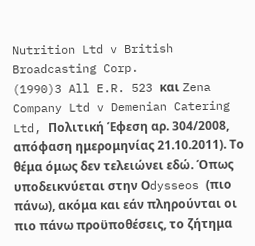Nutrition Ltd v British Broadcasting Corp.
(1990)3 All E.R. 523 και Zena Company Ltd v Demenian Catering Ltd, Πολιτική Έφεση αρ. 304/2008, απόφαση ημερομηνίας 21.10.2011). Το θέμα όμως δεν τελειώνει εδώ. Όπως υποδεικνύεται στην Οdysseos (πιο πάνω), ακόμα και εάν πληρούνται οι πιο πάνω προϋποθέσεις, το ζήτημα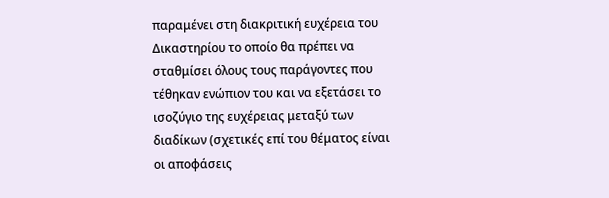παραμένει στη διακριτική ευχέρεια του Δικαστηρίου το οποίο θα πρέπει να σταθμίσει όλους τους παράγοντες που τέθηκαν ενώπιον του και να εξετάσει το ισοζύγιο της ευχέρειας μεταξύ των διαδίκων (σχετικές επί του θέματος είναι οι αποφάσεις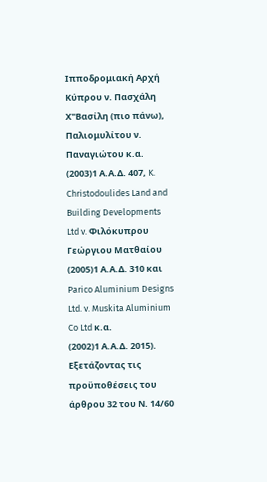Ιπποδρομιακή Αρχή Κύπρου ν. Πασχάλη Χ"Βασίλη (πιο πάνω), Παλιομυλίτου ν. Παναγιώτου κ.α.
(2003)1 Α.Α.Δ. 407, K. Christodoulides Land and Building Developments Ltd v. Φιλόκυπρου Γεώργιου Ματθαίου
(2005)1 Α.Α.Δ. 310 και Parico Aluminium Designs Ltd. v. Muskita Aluminium Co Ltd κ.α.
(2002)1 Α.Α.Δ. 2015). Εξετάζοντας τις προϋποθέσεις του άρθρου 32 του Ν. 14/60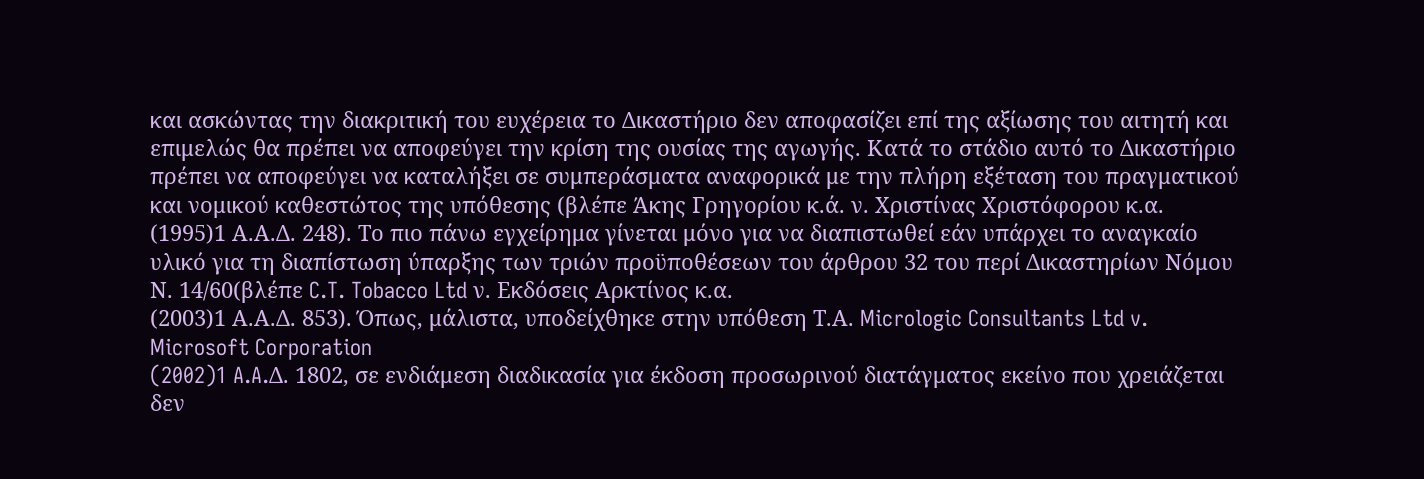και ασκώντας την διακριτική του ευχέρεια το Δικαστήριο δεν αποφασίζει επί της αξίωσης του αιτητή και επιμελώς θα πρέπει να αποφεύγει την κρίση της ουσίας της αγωγής. Κατά το στάδιο αυτό το Δικαστήριο πρέπει να αποφεύγει να καταλήξει σε συμπεράσματα αναφορικά με την πλήρη εξέταση του πραγματικού και νομικού καθεστώτος της υπόθεσης (βλέπε Άκης Γρηγορίου κ.ά. ν. Χριστίνας Χριστόφορου κ.α.
(1995)1 Α.Α.Δ. 248). Το πιο πάνω εγχείρημα γίνεται μόνο για να διαπιστωθεί εάν υπάρχει το αναγκαίο υλικό για τη διαπίστωση ύπαρξης των τριών προϋποθέσεων του άρθρου 32 του περί Δικαστηρίων Νόμου Ν. 14/60(βλέπε C.T. Tobacco Ltd ν. Εκδόσεις Αρκτίνος κ.α.
(2003)1 Α.Α.Δ. 853). Όπως, μάλιστα, υποδείχθηκε στην υπόθεση Τ.Α. Micrologic Consultants Ltd v. Microsoft Corporation
(2002)1 A.A.Δ. 1802, σε ενδιάμεση διαδικασία για έκδοση προσωρινού διατάγματος εκείνο που χρειάζεται δεν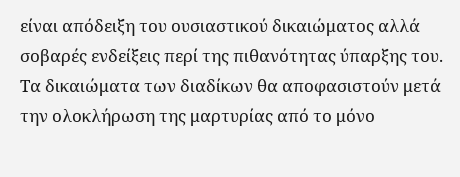είναι απόδειξη του ουσιαστικού δικαιώματος αλλά σοβαρές ενδείξεις περί της πιθανότητας ύπαρξης του. Τα δικαιώματα των διαδίκων θα αποφασιστούν μετά την ολοκλήρωση της μαρτυρίας από το μόνο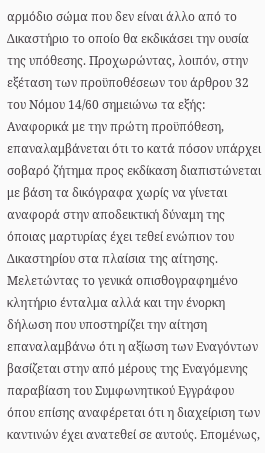αρμόδιο σώμα που δεν είναι άλλο από το Δικαστήριο το οποίο θα εκδικάσει την ουσία της υπόθεσης. Προχωρώντας, λοιπόν, στην εξέταση των προϋποθέσεων του άρθρου 32 του Νόμου 14/60 σημειώνω τα εξής: Αναφορικά με την πρώτη προϋπόθεση, επαναλαμβάνεται ότι το κατά πόσον υπάρχει σοβαρό ζήτημα προς εκδίκαση διαπιστώνεται με βάση τα δικόγραφα χωρίς να γίνεται αναφορά στην αποδεικτική δύναμη της όποιας μαρτυρίας έχει τεθεί ενώπιον του Δικαστηρίου στα πλαίσια της αίτησης. Μελετώντας το γενικά οπισθογραφημένο κλητήριο ένταλμα αλλά και την ένορκη δήλωση που υποστηρίζει την αίτηση επαναλαμβάνω ότι η αξίωση των Εναγόντων βασίζεται στην από μέρους της Εναγόμενης παραβίαση του Συμφωνητικού Εγγράφου όπου επίσης αναφέρεται ότι η διαχείριση των καντινών έχει ανατεθεί σε αυτούς. Επομένως,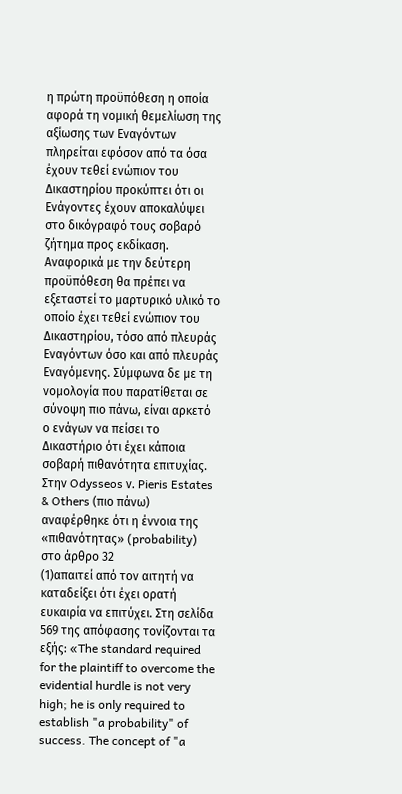η πρώτη προϋπόθεση η οποία αφορά τη νομική θεμελίωση της αξίωσης των Εναγόντων πληρείται εφόσον από τα όσα έχουν τεθεί ενώπιον του Δικαστηρίου προκύπτει ότι οι Ενάγοντες έχουν αποκαλύψει στο δικόγραφό τους σοβαρό ζήτημα προς εκδίκαση. Αναφορικά με την δεύτερη προϋπόθεση θα πρέπει να εξεταστεί το μαρτυρικό υλικό το οποίο έχει τεθεί ενώπιον του Δικαστηρίου, τόσο από πλευράς Εναγόντων όσο και από πλευράς Εναγόμενης. Σύμφωνα δε με τη νομολογία που παρατίθεται σε σύνοψη πιο πάνω, είναι αρκετό ο ενάγων να πείσει το Δικαστήριο ότι έχει κάποια σοβαρή πιθανότητα επιτυχίας. Στην Odysseos ν. Pieris Estates & Others (πιο πάνω) αναφέρθηκε ότι η έννοια της «πιθανότητας» (probability) στο άρθρο 32
(1)απαιτεί από τον αιτητή να καταδείξει ότι έχει ορατή ευκαιρία να επιτύχει. Στη σελίδα 569 της απόφασης τονίζονται τα εξής: «The standard required for the plaintiff to overcome the evidential hurdle is not very high; he is only required to establish "a probability" of success. The concept of "a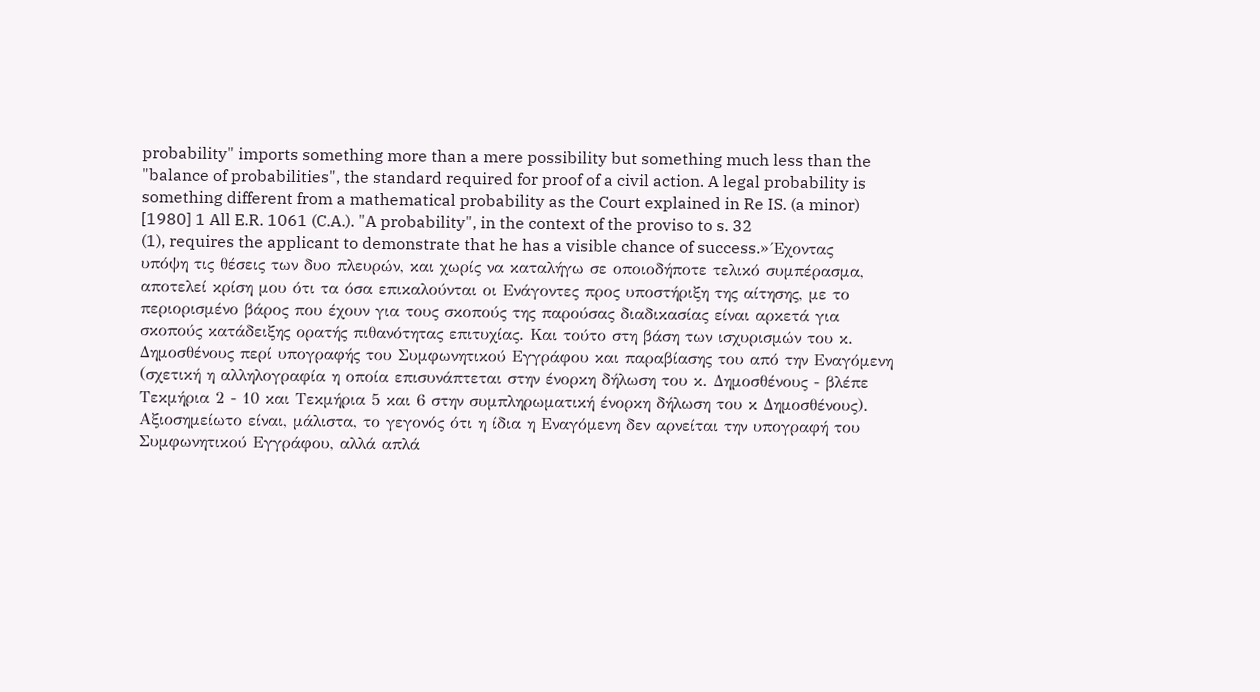probability" imports something more than a mere possibility but something much less than the "balance of probabilities", the standard required for proof of a civil action. A legal probability is something different from a mathematical probability as the Court explained in Re IS. (a minor) [1980] 1 All E.R. 1061 (C.A.). "A probability", in the context of the proviso to s. 32
(1), requires the applicant to demonstrate that he has a visible chance of success.» Έχοντας υπόψη τις θέσεις των δυο πλευρών, και χωρίς να καταλήγω σε οποιοδήποτε τελικό συμπέρασμα, αποτελεί κρίση μου ότι τα όσα επικαλούνται οι Ενάγοντες προς υποστήριξη της αίτησης, με το περιορισμένο βάρος που έχουν για τους σκοπούς της παρούσας διαδικασίας είναι αρκετά για σκοπούς κατάδειξης ορατής πιθανότητας επιτυχίας. Και τούτο στη βάση των ισχυρισμών του κ. Δημοσθένους περί υπογραφής του Συμφωνητικού Εγγράφου και παραβίασης του από την Εναγόμενη (σχετική η αλληλογραφία η οποία επισυνάπτεται στην ένορκη δήλωση του κ. Δημοσθένους - βλέπε Τεκμήρια 2 - 10 και Τεκμήρια 5 και 6 στην συμπληρωματική ένορκη δήλωση του κ Δημοσθένους). Αξιοσημείωτο είναι, μάλιστα, το γεγονός ότι η ίδια η Εναγόμενη δεν αρνείται την υπογραφή του Συμφωνητικού Εγγράφου, αλλά απλά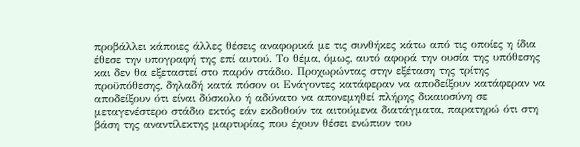προβάλλει κάποιες άλλες θέσεις αναφορικά με τις συνθήκες κάτω από τις οποίες η ίδια έθεσε την υπογραφή της επί αυτού. Το θέμα, όμως, αυτό αφορά την ουσία της υπόθεσης και δεν θα εξεταστεί στο παρόν στάδιο. Προχωρώντας στην εξέταση της τρίτης προϋπόθεσης, δηλαδή κατά πόσον οι Ενάγοντες κατάφεραν να αποδείξουν κατάφεραν να αποδείξουν ότι είναι δύσκολο ή αδύνατο να απονεμηθεί πλήρης δικαιοσύνη σε μεταγενέστερο στάδιο εκτός εάν εκδοθούν τα αιτούμενα διατάγματα, παρατηρώ ότι στη βάση της αναντίλεκτης μαρτυρίας που έχουν θέσει ενώπιον του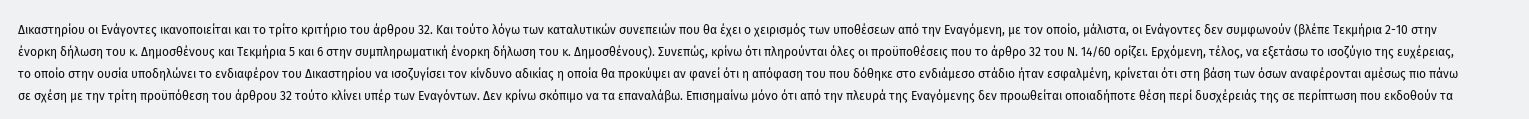Δικαστηρίου οι Ενάγοντες ικανοποιείται και το τρίτο κριτήριο του άρθρου 32. Και τούτο λόγω των καταλυτικών συνεπειών που θα έχει ο χειρισμός των υποθέσεων από την Εναγόμενη, με τον οποίο, μάλιστα, οι Ενάγοντες δεν συμφωνούν (βλέπε Τεκμήρια 2-10 στην ένορκη δήλωση του κ. Δημοσθένους και Τεκμήρια 5 και 6 στην συμπληρωματική ένορκη δήλωση του κ. Δημοσθένους). Συνεπώς, κρίνω ότι πληρούνται όλες οι προϋποθέσεις που το άρθρο 32 του Ν. 14/60 ορίζει. Ερχόμενη, τέλος, να εξετάσω το ισοζύγιο της ευχέρειας, το οποίο στην ουσία υποδηλώνει το ενδιαφέρον του Δικαστηρίου να ισοζυγίσει τον κίνδυνο αδικίας η οποία θα προκύψει αν φανεί ότι η απόφαση του που δόθηκε στο ενδιάμεσο στάδιο ήταν εσφαλμένη, κρίνεται ότι στη βάση των όσων αναφέρονται αμέσως πιο πάνω σε σχέση με την τρίτη προϋπόθεση του άρθρου 32 τούτο κλίνει υπέρ των Εναγόντων. Δεν κρίνω σκόπιμο να τα επαναλάβω. Επισημαίνω μόνο ότι από την πλευρά της Εναγόμενης δεν προωθείται οποιαδήποτε θέση περί δυσχέρειάς της σε περίπτωση που εκδοθούν τα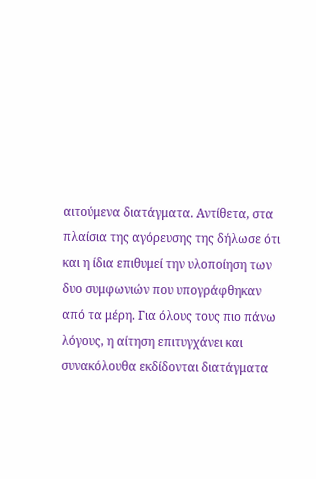αιτούμενα διατάγματα. Αντίθετα, στα πλαίσια της αγόρευσης της δήλωσε ότι και η ίδια επιθυμεί την υλοποίηση των δυο συμφωνιών που υπογράφθηκαν από τα μέρη. Για όλους τους πιο πάνω λόγους, η αίτηση επιτυγχάνει και συνακόλουθα εκδίδονται διατάγματα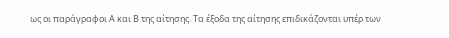ως οι παράγραφοι Α και Β της αίτησης. Τα έξοδα της αίτησης επιδικάζονται υπέρ των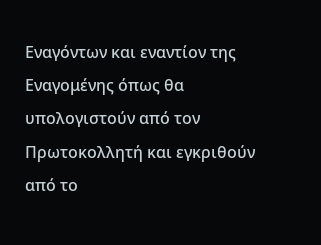Εναγόντων και εναντίον της Εναγομένης όπως θα υπολογιστούν από τον Πρωτοκολλητή και εγκριθούν από το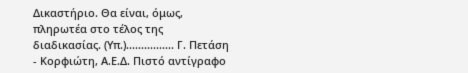Δικαστήριο. Θα είναι, όμως, πληρωτέα στο τέλος της διαδικασίας. (Υπ.)................ Γ. Πετάση - Κορφιώτη, Α.Ε.Δ. Πιστό αντίγραφο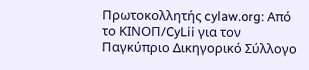Πρωτοκολλητής cylaw.org: Από το ΚΙΝOΠ/CyLii για τον Παγκύπριο Δικηγορικό Σύλλογο